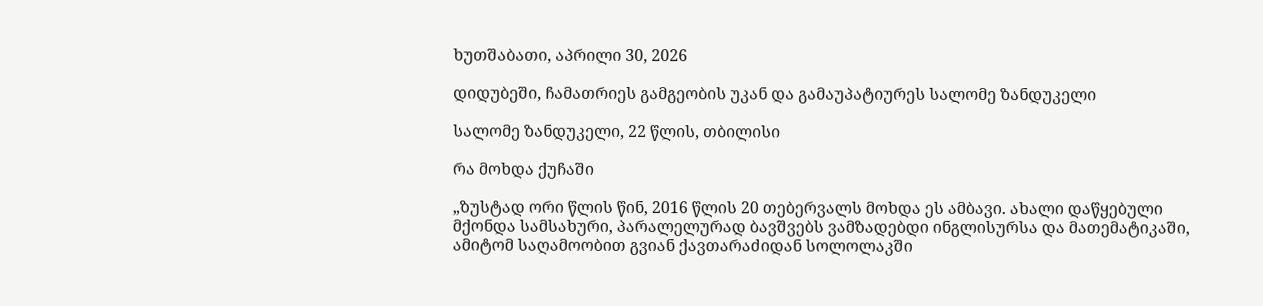ხუთშაბათი, აპრილი 30, 2026

დიდუბეში, ჩამათრიეს გამგეობის უკან და გამაუპატიურეს სალომე ზანდუკელი

სალომე ზანდუკელი, 22 წლის, თბილისი

რა მოხდა ქუჩაში

„ზუსტად ორი წლის წინ, 2016 წლის 20 თებერვალს მოხდა ეს ამბავი. ახალი დაწყებული მქონდა სამსახური, პარალელურად ბავშვებს ვამზადებდი ინგლისურსა და მათემატიკაში, ამიტომ საღამოობით გვიან ქავთარაძიდან სოლოლაკში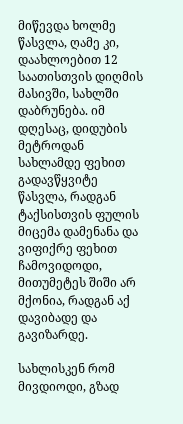მიწევდა ხოლმე წასვლა, ღამე კი, დაახლოებით 12 საათისთვის დიღმის მასივში, სახლში დაბრუნება. იმ დღესაც, დიდუბის მეტროდან სახლამდე ფეხით გადავწყვიტე წასვლა, რადგან ტაქსისთვის ფულის მიცემა დამენანა და ვიფიქრე ფეხით ჩამოვიდოდი, მითუმეტეს შიში არ მქონია, რადგან აქ დავიბადე და გავიზარდე.

სახლისკენ რომ მივდიოდი, გზად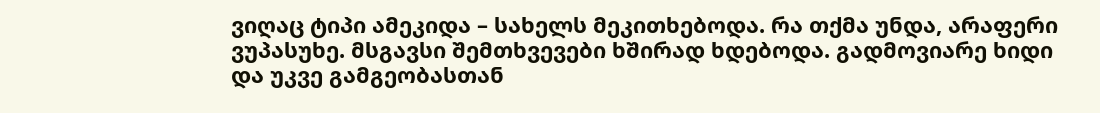ვიღაც ტიპი ამეკიდა – სახელს მეკითხებოდა. რა თქმა უნდა, არაფერი ვუპასუხე. მსგავსი შემთხვევები ხშირად ხდებოდა. გადმოვიარე ხიდი და უკვე გამგეობასთან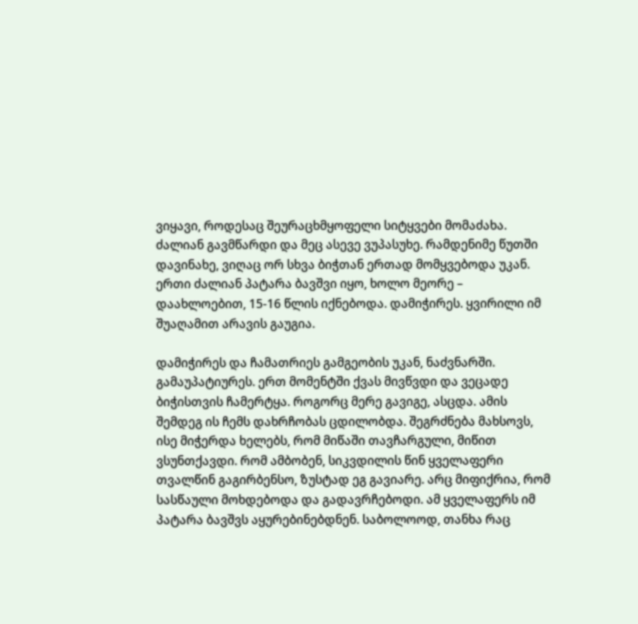ვიყავი, როდესაც შეურაცხმყოფელი სიტყვები მომაძახა. ძალიან გავმწარდი და მეც ასევე ვუპასუხე. რამდენიმე წუთში დავინახე, ვიღაც ორ სხვა ბიჭთან ერთად მომყვებოდა უკან. ერთი ძალიან პატარა ბავშვი იყო, ხოლო მეორე – დაახლოებით, 15-16 წლის იქნებოდა. დამიჭირეს. ყვირილი იმ შუაღამით არავის გაუგია.

დამიჭირეს და ჩამათრიეს გამგეობის უკან, ნაძვნარში. გამაუპატიურეს. ერთ მომენტში ქვას მივწვდი და ვეცადე ბიჭისთვის ჩამერტყა. როგორც მერე გავიგე, ასცდა. ამის შემდეგ ის ჩემს დახრჩობას ცდილობდა. შეგრძნება მახსოვს, ისე მიჭერდა ხელებს, რომ მიწაში თავჩარგული, მიწით ვსუნთქავდი. რომ ამბობენ, სიკვდილის წინ ყველაფერი თვალწინ გაგირბენსო, ზუსტად ეგ გავიარე. არც მიფიქრია, რომ სასწაული მოხდებოდა და გადავრჩებოდი. ამ ყველაფერს იმ პატარა ბავშვს აყურებინებდნენ. საბოლოოდ, თანხა რაც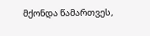მქონდა წამართვეს,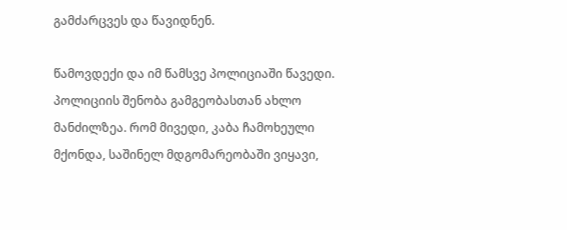გამძარცვეს და წავიდნენ.

წამოვდექი და იმ წამსვე პოლიციაში წავედი. პოლიციის შენობა გამგეობასთან ახლო მანძილზეა. რომ მივედი, კაბა ჩამოხეული მქონდა, საშინელ მდგომარეობაში ვიყავი,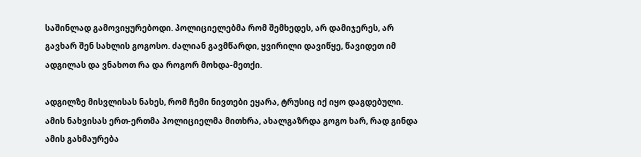საშინლად გამოვიყურებოდი. პოლიციელებმა რომ შემხედეს, არ დამიჯერეს, არ გავხარ შენ სახლის გოგოსო. ძალიან გავმწარდი, ყვირილი დავიწყე, წავიდეთ იმ ადგილას და ვნახოთ რა და როგორ მოხდა-მეთქი.

ადგილზე მისვლისას ნახეს, რომ ჩემი ნივთები ეყარა, ტრუსიც იქ იყო დაგდებული. ამის ნახვისას ერთ-ერთმა პოლიციელმა მითხრა, ახალგაზრდა გოგო ხარ, რად გინდა ამის გახმაურება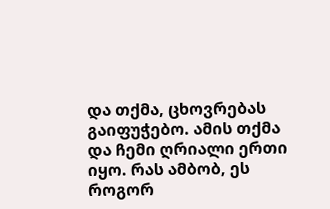და თქმა, ცხოვრებას გაიფუჭებო. ამის თქმა და ჩემი ღრიალი ერთი იყო. რას ამბობ, ეს როგორ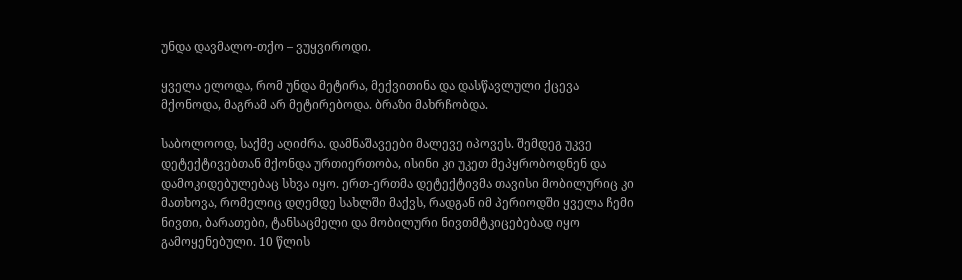უნდა დავმალო-თქო – ვუყვიროდი.

ყველა ელოდა, რომ უნდა მეტირა, მექვითინა და დასწავლული ქცევა მქონოდა, მაგრამ არ მეტირებოდა. ბრაზი მახრჩობდა.

საბოლოოდ, საქმე აღიძრა. დამნაშავეები მალევე იპოვეს. შემდეგ უკვე დეტექტივებთან მქონდა ურთიერთობა, ისინი კი უკეთ მეპყრობოდნენ და დამოკიდებულებაც სხვა იყო. ერთ-ერთმა დეტექტივმა თავისი მობილურიც კი მათხოვა, რომელიც დღემდე სახლში მაქვს, რადგან იმ პერიოდში ყველა ჩემი ნივთი, ბარათები, ტანსაცმელი და მობილური ნივთმტკიცებებად იყო გამოყენებული. 10 წლის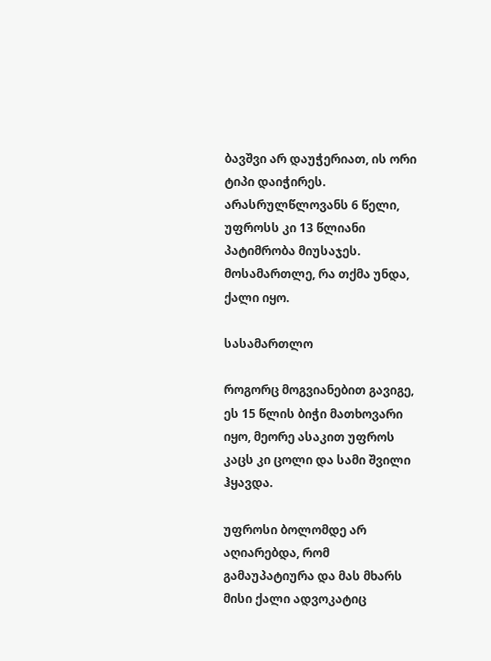ბავშვი არ დაუჭერიათ, ის ორი ტიპი დაიჭირეს. არასრულწლოვანს 6 წელი, უფროსს კი 13 წლიანი პატიმრობა მიუსაჯეს. მოსამართლე, რა თქმა უნდა, ქალი იყო.

სასამართლო

როგორც მოგვიანებით გავიგე, ეს 15 წლის ბიჭი მათხოვარი იყო, მეორე ასაკით უფროს კაცს კი ცოლი და სამი შვილი ჰყავდა.

უფროსი ბოლომდე არ აღიარებდა, რომ გამაუპატიურა და მას მხარს მისი ქალი ადვოკატიც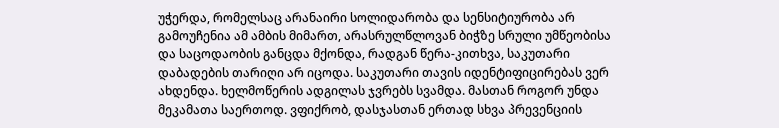უჭერდა, რომელსაც არანაირი სოლიდარობა და სენსიტიურობა არ გამოუჩენია ამ ამბის მიმართ, არასრულწლოვან ბიჭზე სრული უმწეობისა და საცოდაობის განცდა მქონდა, რადგან წერა-კითხვა, საკუთარი დაბადების თარიღი არ იცოდა. საკუთარი თავის იდენტიფიცირებას ვერ ახდენდა. ხელმოწერის ადგილას ჯვრებს სვამდა. მასთან როგორ უნდა მეკამათა საერთოდ. ვფიქრობ, დასჯასთან ერთად სხვა პრევენციის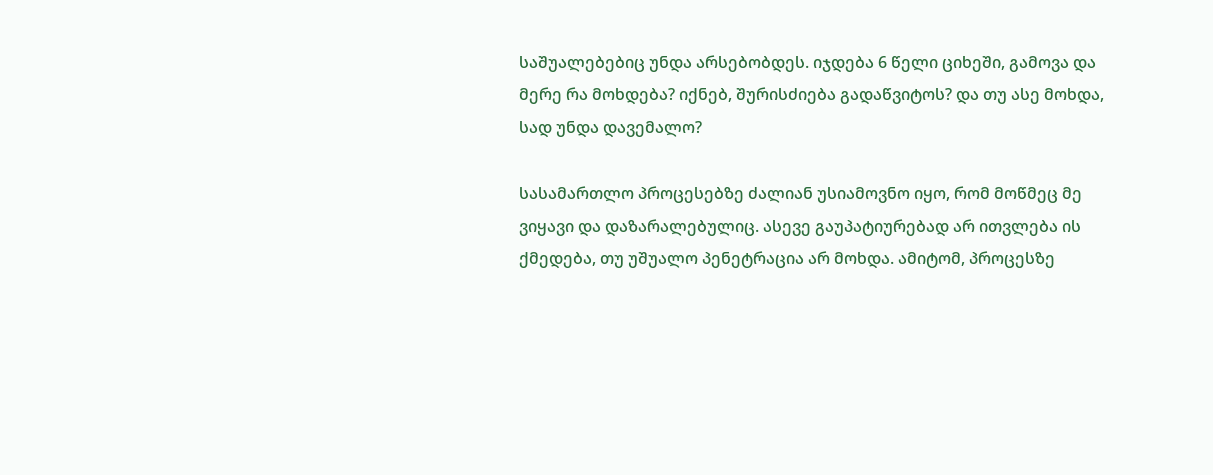საშუალებებიც უნდა არსებობდეს. იჯდება 6 წელი ციხეში, გამოვა და მერე რა მოხდება? იქნებ, შურისძიება გადაწვიტოს? და თუ ასე მოხდა, სად უნდა დავემალო?

სასამართლო პროცესებზე ძალიან უსიამოვნო იყო, რომ მოწმეც მე ვიყავი და დაზარალებულიც. ასევე გაუპატიურებად არ ითვლება ის ქმედება, თუ უშუალო პენეტრაცია არ მოხდა. ამიტომ, პროცესზე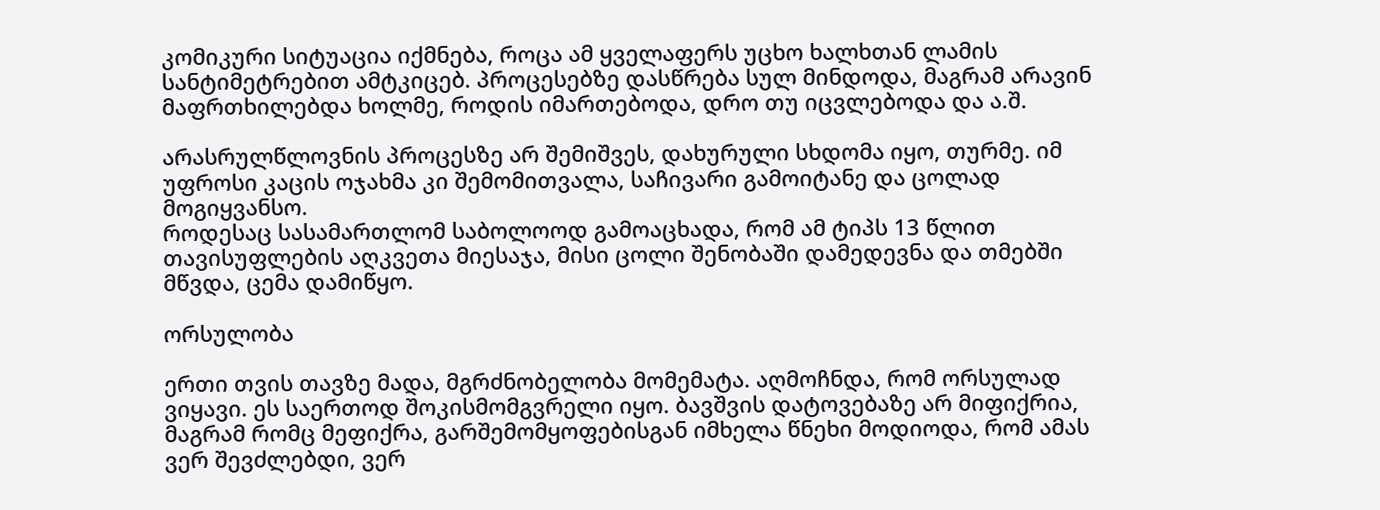კომიკური სიტუაცია იქმნება, როცა ამ ყველაფერს უცხო ხალხთან ლამის სანტიმეტრებით ამტკიცებ. პროცესებზე დასწრება სულ მინდოდა, მაგრამ არავინ მაფრთხილებდა ხოლმე, როდის იმართებოდა, დრო თუ იცვლებოდა და ა.შ.

არასრულწლოვნის პროცესზე არ შემიშვეს, დახურული სხდომა იყო, თურმე. იმ უფროსი კაცის ოჯახმა კი შემომითვალა, საჩივარი გამოიტანე და ცოლად მოგიყვანსო.
როდესაც სასამართლომ საბოლოოდ გამოაცხადა, რომ ამ ტიპს 13 წლით თავისუფლების აღკვეთა მიესაჯა, მისი ცოლი შენობაში დამედევნა და თმებში მწვდა, ცემა დამიწყო.

ორსულობა

ერთი თვის თავზე მადა, მგრძნობელობა მომემატა. აღმოჩნდა, რომ ორსულად ვიყავი. ეს საერთოდ შოკისმომგვრელი იყო. ბავშვის დატოვებაზე არ მიფიქრია, მაგრამ რომც მეფიქრა, გარშემომყოფებისგან იმხელა წნეხი მოდიოდა, რომ ამას ვერ შევძლებდი, ვერ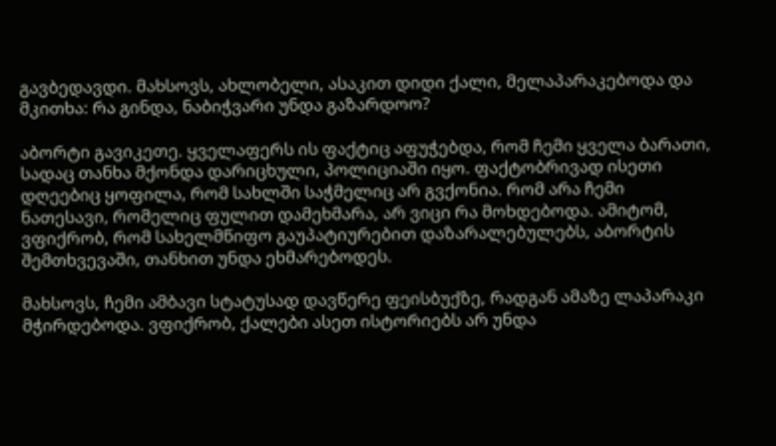გავბედავდი. მახსოვს, ახლობელი, ასაკით დიდი ქალი, მელაპარაკებოდა და მკითხა: რა გინდა, ნაბიჭვარი უნდა გაზარდოო?

აბორტი გავიკეთე. ყველაფერს ის ფაქტიც აფუჭებდა, რომ ჩემი ყველა ბარათი, სადაც თანხა მქონდა დარიცხული, პოლიციაში იყო. ფაქტობრივად ისეთი დღეებიც ყოფილა, რომ სახლში საჭმელიც არ გვქონია. რომ არა ჩემი ნათესავი, რომელიც ფულით დამეხმარა, არ ვიცი რა მოხდებოდა. ამიტომ, ვფიქრობ, რომ სახელმწიფო გაუპატიურებით დაზარალებულებს, აბორტის შემთხვევაში, თანხით უნდა ეხმარებოდეს.

მახსოვს, ჩემი ამბავი სტატუსად დავწერე ფეისბუქზე, რადგან ამაზე ლაპარაკი მჭირდებოდა. ვფიქრობ, ქალები ასეთ ისტორიებს არ უნდა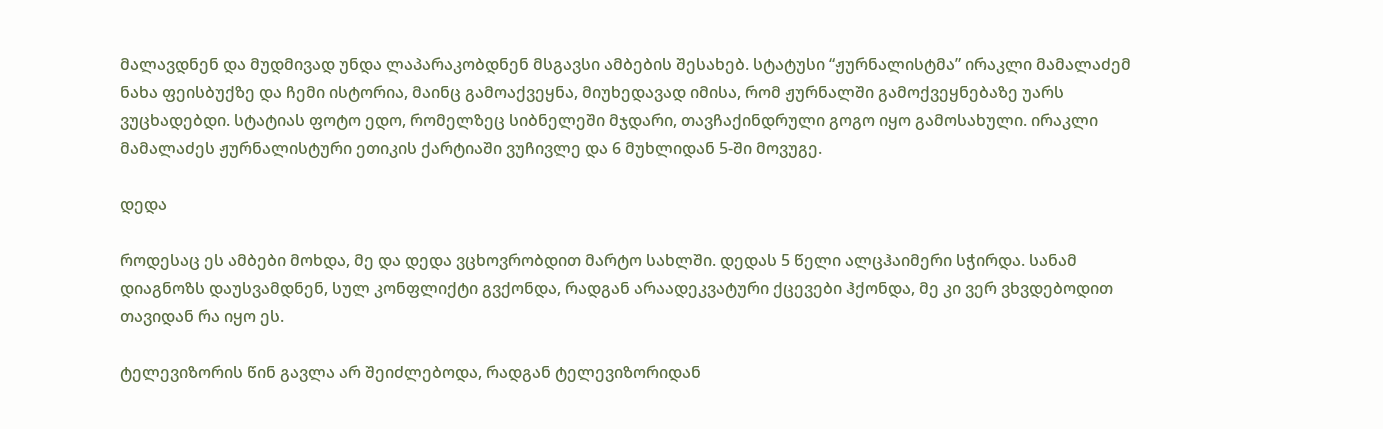მალავდნენ და მუდმივად უნდა ლაპარაკობდნენ მსგავსი ამბების შესახებ. სტატუსი “ჟურნალისტმა” ირაკლი მამალაძემ ნახა ფეისბუქზე და ჩემი ისტორია, მაინც გამოაქვეყნა, მიუხედავად იმისა, რომ ჟურნალში გამოქვეყნებაზე უარს ვუცხადებდი. სტატიას ფოტო ედო, რომელზეც სიბნელეში მჯდარი, თავჩაქინდრული გოგო იყო გამოსახული. ირაკლი მამალაძეს ჟურნალისტური ეთიკის ქარტიაში ვუჩივლე და 6 მუხლიდან 5-ში მოვუგე.

დედა

როდესაც ეს ამბები მოხდა, მე და დედა ვცხოვრობდით მარტო სახლში. დედას 5 წელი ალცჰაიმერი სჭირდა. სანამ დიაგნოზს დაუსვამდნენ, სულ კონფლიქტი გვქონდა, რადგან არაადეკვატური ქცევები ჰქონდა, მე კი ვერ ვხვდებოდით თავიდან რა იყო ეს.

ტელევიზორის წინ გავლა არ შეიძლებოდა, რადგან ტელევიზორიდან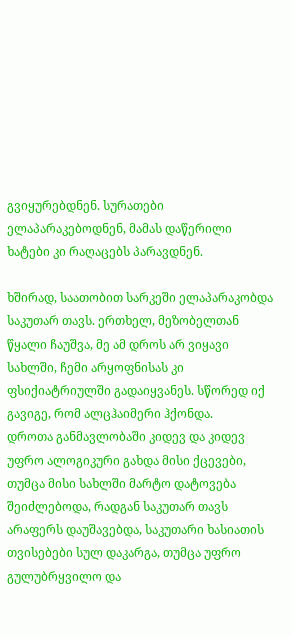გვიყურებდნენ. სურათები ელაპარაკებოდნენ, მამას დაწერილი ხატები კი რაღაცებს პარავდნენ.

ხშირად, საათობით სარკეში ელაპარაკობდა საკუთარ თავს. ერთხელ, მეზობელთან წყალი ჩაუშვა, მე ამ დროს არ ვიყავი სახლში, ჩემი არყოფნისას კი ფსიქიატრიულში გადაიყვანეს. სწორედ იქ გავიგე, რომ ალცჰაიმერი ჰქონდა.
დროთა განმავლობაში კიდევ და კიდევ უფრო ალოგიკური გახდა მისი ქცევები, თუმცა მისი სახლში მარტო დატოვება შეიძლებოდა, რადგან საკუთარ თავს არაფერს დაუშავებდა, საკუთარი ხასიათის თვისებები სულ დაკარგა, თუმცა უფრო გულუბრყვილო და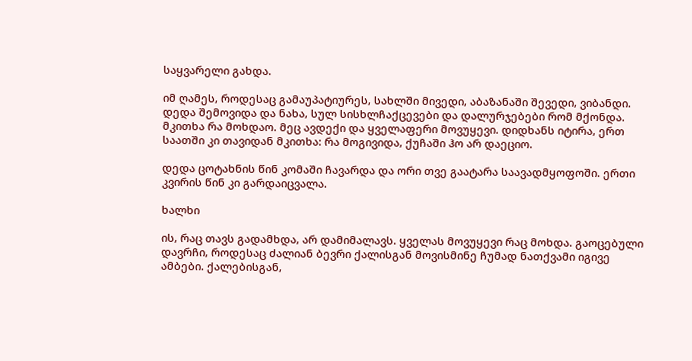საყვარელი გახდა.

იმ ღამეს, როდესაც გამაუპატიურეს, სახლში მივედი, აბაზანაში შევედი, ვიბანდი. დედა შემოვიდა და ნახა, სულ სისხლჩაქცევები და დალურჯებები რომ მქონდა. მკითხა რა მოხდაო. მეც ავდექი და ყველაფერი მოვუყევი. დიდხანს იტირა, ერთ საათში კი თავიდან მკითხა: რა მოგივიდა, ქუჩაში ჰო არ დაეციო.

დედა ცოტახნის წინ კომაში ჩავარდა და ორი თვე გაატარა საავადმყოფოში. ერთი კვირის წინ კი გარდაიცვალა.

ხალხი

ის, რაც თავს გადამხდა, არ დამიმალავს. ყველას მოვუყევი რაც მოხდა. გაოცებული დავრჩი, როდესაც ძალიან ბევრი ქალისგან მოვისმინე ჩუმად ნათქვამი იგივე ამბები. ქალებისგან,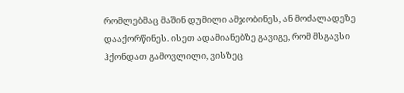რომლებმაც მაშინ დუმილი ამჯობინეს, ან მოძალადეზე დააქორწინეს. ისეთ ადამიანებზე გავიგე, რომ მსგავსი ჰქონდათ გამოვლილი, ვისზეც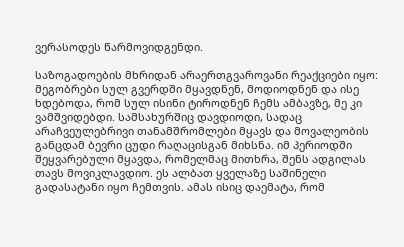ვერასოდეს წარმოვიდგენდი.

საზოგადოების მხრიდან არაერთგვაროვანი რეაქციები იყო: მეგობრები სულ გვერდში მყავდნენ, მოდიოდნენ და ისე ხდებოდა, რომ სულ ისინი ტიროდნენ ჩემს ამბავზე, მე კი ვამშვიდებდი. სამსახურშიც დავდიოდი, სადაც არაჩვეულებრივი თანამშრომლები მყავს და მოვალეობის განცდამ ბევრი ცუდი რაღაცისგან მიხსნა. იმ პერიოდში შეყვარებული მყავდა, რომელმაც მითხრა, შენს ადგილას თავს მოვიკლავდიო. ეს ალბათ ყველაზე საშინელი გადასატანი იყო ჩემთვის. ამას ისიც დაემატა, რომ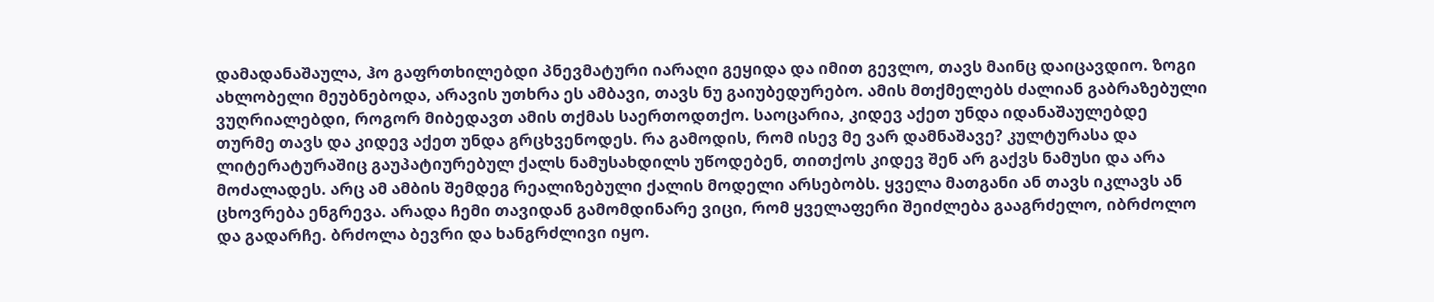დამადანაშაულა, ჰო გაფრთხილებდი პნევმატური იარაღი გეყიდა და იმით გევლო, თავს მაინც დაიცავდიო. ზოგი ახლობელი მეუბნებოდა, არავის უთხრა ეს ამბავი, თავს ნუ გაიუბედურებო. ამის მთქმელებს ძალიან გაბრაზებული ვუღრიალებდი, როგორ მიბედავთ ამის თქმას საერთოდთქო. საოცარია, კიდევ აქეთ უნდა იდანაშაულებდე თურმე თავს და კიდევ აქეთ უნდა გრცხვენოდეს. რა გამოდის, რომ ისევ მე ვარ დამნაშავე? კულტურასა და ლიტერატურაშიც გაუპატიურებულ ქალს ნამუსახდილს უწოდებენ, თითქოს კიდევ შენ არ გაქვს ნამუსი და არა მოძალადეს. არც ამ ამბის შემდეგ რეალიზებული ქალის მოდელი არსებობს. ყველა მათგანი ან თავს იკლავს ან ცხოვრება ენგრევა. არადა ჩემი თავიდან გამომდინარე ვიცი, რომ ყველაფერი შეიძლება გააგრძელო, იბრძოლო და გადარჩე. ბრძოლა ბევრი და ხანგრძლივი იყო.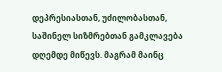დეპრესიასთან, უძილობასთან, საშინელ სიზმრებთან გამკლავება დღემდე მიწევს. მაგრამ მაინც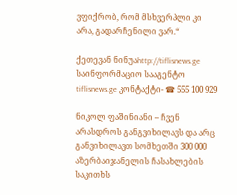ვფიქრობ, რომ მსხვერპლი კი არა, გადარჩენილი ვარ.“

ქეთევან ნინუაhttp://tiflisnews.ge
საინფორმაციო სააგენტო tiflisnews.ge კონტაქტი- ☎ 555 100 929

ნიკოლ ფაშინიანი – ჩვენ არასდროს განგვიხილავს და არც განვიხილავთ სომხეთში 300 000 აზერბაიჯანელის ჩასახლების საკითხს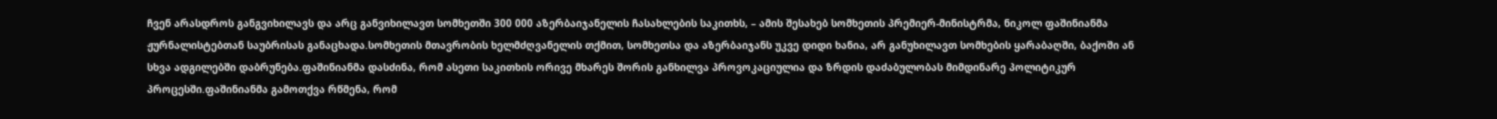ჩვენ არასდროს განგვიხილავს და არც განვიხილავთ სომხეთში 300 000 აზერბაიჯანელის ჩასახლების საკითხს, – ამის შესახებ სომხეთის პრემიერ-მინისტრმა, ნიკოლ ფაშინიანმა ჟურნალისტებთან საუბრისას განაცხადა.სომხეთის მთავრობის ხელმძღვანელის თქმით, სომხეთსა და აზერბაიჯანს უკვე დიდი ხანია, არ განუხილავთ სომხების ყარაბაღში, ბაქოში ან სხვა ადგილებში დაბრუნება.ფაშინიანმა დასძინა, რომ ასეთი საკითხის ორივე მხარეს შორის განხილვა პროვოკაციულია და ზრდის დაძაბულობას მიმდინარე პოლიტიკურ პროცესში.ფაშინიანმა გამოთქვა რწმენა, რომ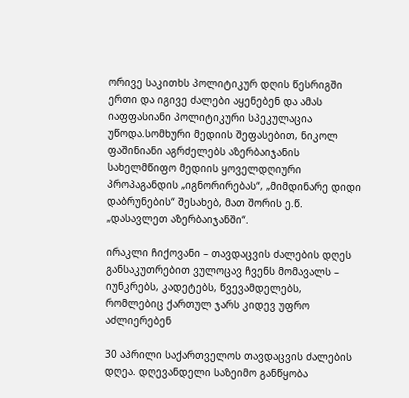ორივე საკითხს პოლიტიკურ დღის წესრიგში ერთი და იგივე ძალები აყენებენ და ამას იაფფასიანი პოლიტიკური სპეკულაცია უწოდა.სომხური მედიის შეფასებით, ნიკოლ ფაშინიანი აგრძელებს აზერბაიჯანის სახელმწიფო მედიის ყოველდღიური პროპაგანდის „იგნორირებას“, „მიმდინარე დიდი დაბრუნების“ შესახებ, მათ შორის ე.წ. „დასავლეთ აზერბაიჯანში“.

ირაკლი ჩიქოვანი – თავდაცვის ძალების დღეს განსაკუთრებით ვულოცავ ჩვენს მომავალს – იუნკრებს, კადეტებს, წვევამდელებს, რომლებიც ქართულ ჯარს კიდევ უფრო აძლიერებენ

30 აპრილი საქართველოს თავდაცვის ძალების დღეა. დღევანდელი საზეიმო განწყობა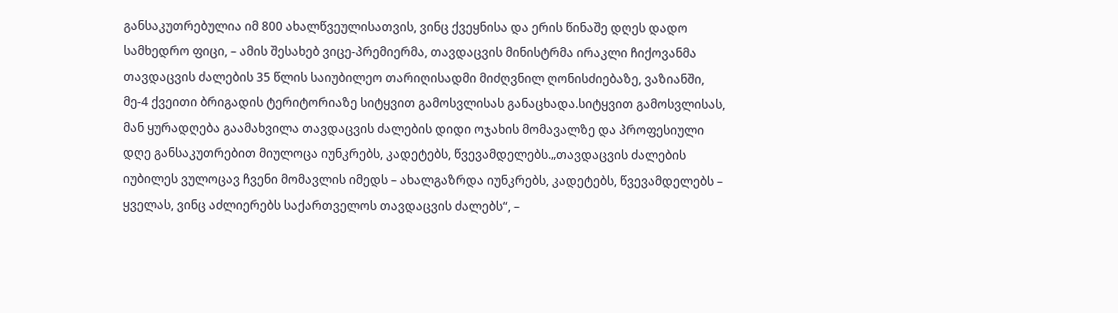განსაკუთრებულია იმ 800 ახალწვეულისათვის, ვინც ქვეყნისა და ერის წინაშე დღეს დადო სამხედრო ფიცი, – ამის შესახებ ვიცე-პრემიერმა, თავდაცვის მინისტრმა ირაკლი ჩიქოვანმა თავდაცვის ძალების 35 წლის საიუბილეო თარიღისადმი მიძღვნილ ღონისძიებაზე, ვაზიანში, მე-4 ქვეითი ბრიგადის ტერიტორიაზე სიტყვით გამოსვლისას განაცხადა.სიტყვით გამოსვლისას, მან ყურადღება გაამახვილა თავდაცვის ძალების დიდი ოჯახის მომავალზე და პროფესიული დღე განსაკუთრებით მიულოცა იუნკრებს, კადეტებს, წვევამდელებს.„თავდაცვის ძალების იუბილეს ვულოცავ ჩვენი მომავლის იმედს – ახალგაზრდა იუნკრებს, კადეტებს, წვევამდელებს – ყველას, ვინც აძლიერებს საქართველოს თავდაცვის ძალებს“, –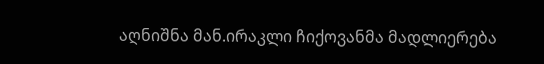აღნიშნა მან.ირაკლი ჩიქოვანმა მადლიერება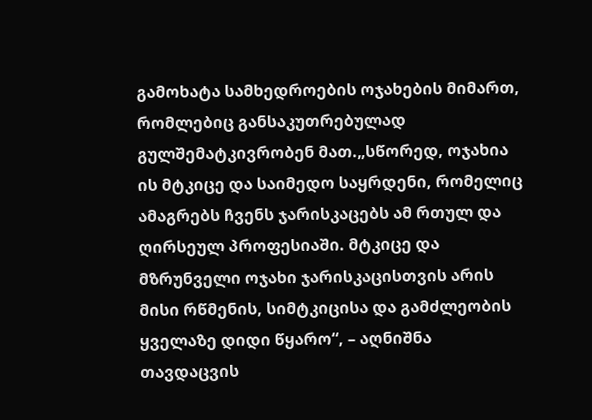გამოხატა სამხედროების ოჯახების მიმართ, რომლებიც განსაკუთრებულად გულშემატკივრობენ მათ.„სწორედ, ოჯახია ის მტკიცე და საიმედო საყრდენი, რომელიც ამაგრებს ჩვენს ჯარისკაცებს ამ რთულ და ღირსეულ პროფესიაში. მტკიცე და მზრუნველი ოჯახი ჯარისკაცისთვის არის მისი რწმენის, სიმტკიცისა და გამძლეობის ყველაზე დიდი წყარო“, – აღნიშნა თავდაცვის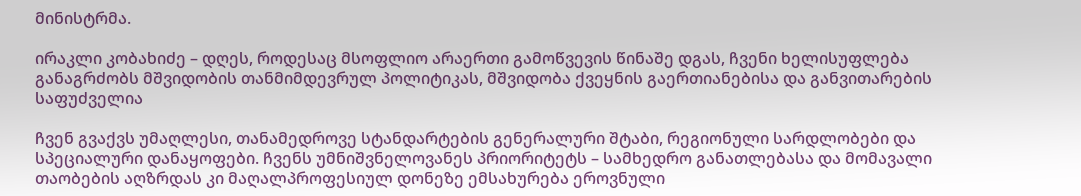მინისტრმა.

ირაკლი კობახიძე – დღეს, როდესაც მსოფლიო არაერთი გამოწვევის წინაშე დგას, ჩვენი ხელისუფლება განაგრძობს მშვიდობის თანმიმდევრულ პოლიტიკას, მშვიდობა ქვეყნის გაერთიანებისა და განვითარების საფუძველია

ჩვენ გვაქვს უმაღლესი, თანამედროვე სტანდარტების გენერალური შტაბი, რეგიონული სარდლობები და სპეციალური დანაყოფები. ჩვენს უმნიშვნელოვანეს პრიორიტეტს – სამხედრო განათლებასა და მომავალი თაობების აღზრდას კი მაღალპროფესიულ დონეზე ემსახურება ეროვნული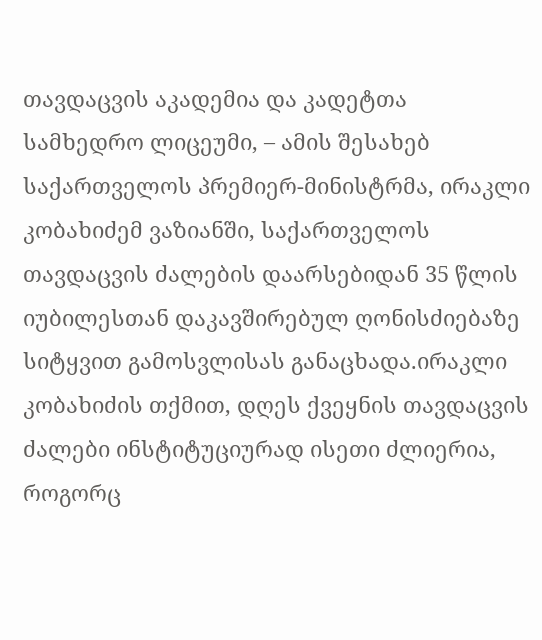თავდაცვის აკადემია და კადეტთა სამხედრო ლიცეუმი, – ამის შესახებ საქართველოს პრემიერ-მინისტრმა, ირაკლი კობახიძემ ვაზიანში, საქართველოს თავდაცვის ძალების დაარსებიდან 35 წლის იუბილესთან დაკავშირებულ ღონისძიებაზე სიტყვით გამოსვლისას განაცხადა.ირაკლი კობახიძის თქმით, დღეს ქვეყნის თავდაცვის ძალები ინსტიტუციურად ისეთი ძლიერია, როგორც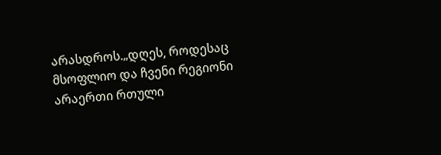არასდროს.„დღეს, როდესაც მსოფლიო და ჩვენი რეგიონი არაერთი რთული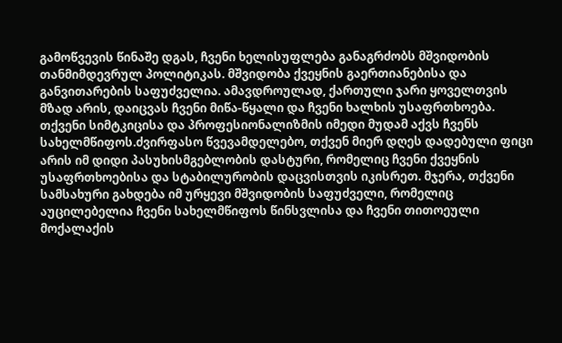გამოწვევის წინაშე დგას, ჩვენი ხელისუფლება განაგრძობს მშვიდობის თანმიმდევრულ პოლიტიკას. მშვიდობა ქვეყნის გაერთიანებისა და განვითარების საფუძველია. ამავდროულად, ქართული ჯარი ყოველთვის მზად არის, დაიცვას ჩვენი მიწა-წყალი და ჩვენი ხალხის უსაფრთხოება. თქვენი სიმტკიცისა და პროფესიონალიზმის იმედი მუდამ აქვს ჩვენს სახელმწიფოს.ძვირფასო წვევამდელებო, თქვენ მიერ დღეს დადებული ფიცი არის იმ დიდი პასუხისმგებლობის დასტური, რომელიც ჩვენი ქვეყნის უსაფრთხოებისა და სტაბილურობის დაცვისთვის იკისრეთ. მჯერა, თქვენი სამსახური გახდება იმ ურყევი მშვიდობის საფუძველი, რომელიც აუცილებელია ჩვენი სახელმწიფოს წინსვლისა და ჩვენი თითოეული მოქალაქის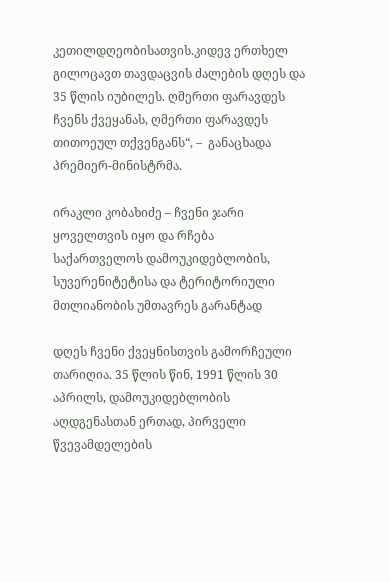კეთილდღეობისათვის.კიდევ ერთხელ გილოცავთ თავდაცვის ძალების დღეს და 35 წლის იუბილეს. ღმერთი ფარავდეს ჩვენს ქვეყანას, ღმერთი ფარავდეს თითოეულ თქვენგანს“, –  განაცხადა პრემიერ-მინისტრმა.

ირაკლი კობახიძე – ჩვენი ჯარი ყოველთვის იყო და რჩება საქართველოს დამოუკიდებლობის, სუვერენიტეტისა და ტერიტორიული მთლიანობის უმთავრეს გარანტად

დღეს ჩვენი ქვეყნისთვის გამორჩეული თარიღია. 35 წლის წინ, 1991 წლის 30 აპრილს, დამოუკიდებლობის აღდგენასთან ერთად, პირველი წვევამდელების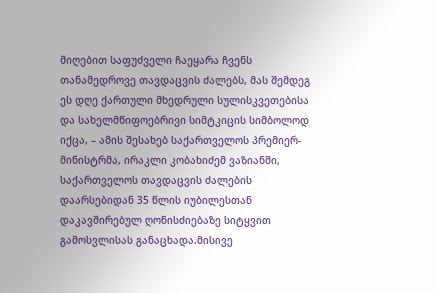მიღებით საფუძველი ჩაეყარა ჩვენს თანამედროვე თავდაცვის ძალებს, მას შემდეგ ეს დღე ქართული მხედრული სულისკვეთებისა და სახელმწიფოებრივი სიმტკიცის სიმბოლოდ იქცა, – ამის შესახებ საქართველოს პრემიერ-მინისტრმა, ირაკლი კობახიძემ ვაზიანში, საქართველოს თავდაცვის ძალების დაარსებიდან 35 წლის იუბილესთან დაკავშირებულ ღონისძიებაზე სიტყვით გამოსვლისას განაცხადა.მისივე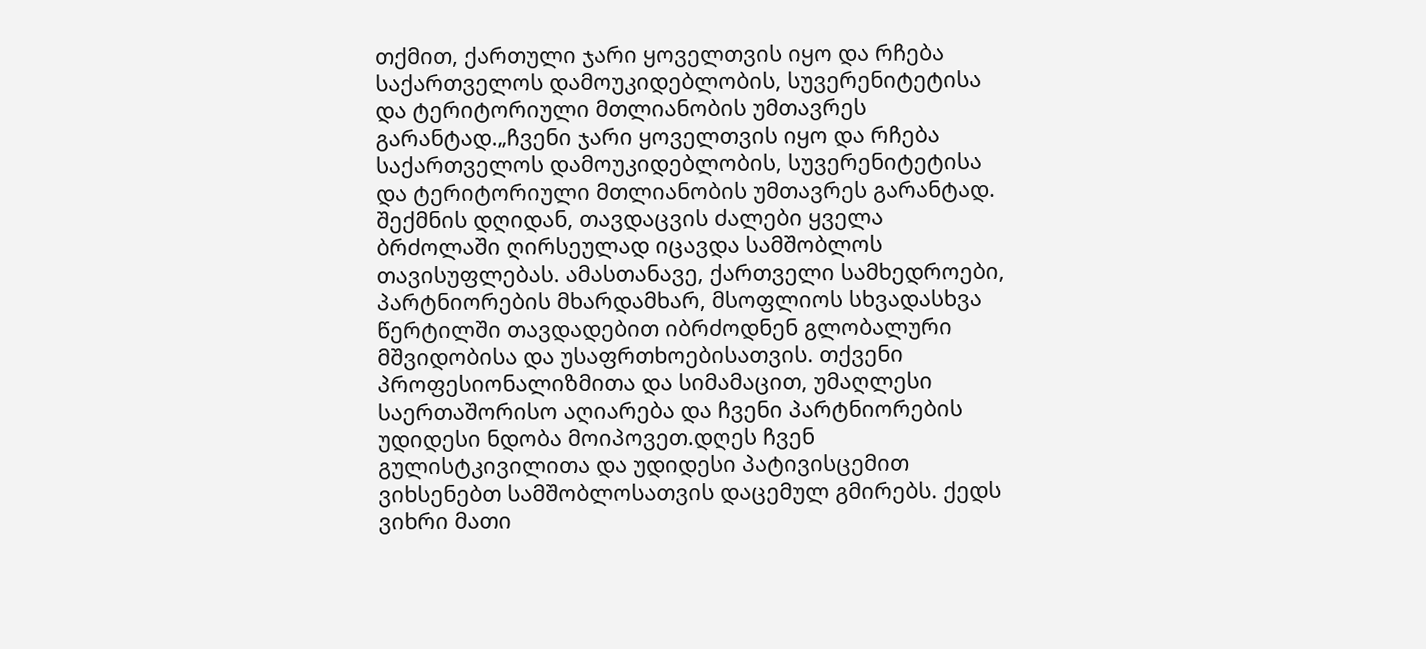თქმით, ქართული ჯარი ყოველთვის იყო და რჩება საქართველოს დამოუკიდებლობის, სუვერენიტეტისა და ტერიტორიული მთლიანობის უმთავრეს გარანტად.„ჩვენი ჯარი ყოველთვის იყო და რჩება საქართველოს დამოუკიდებლობის, სუვერენიტეტისა და ტერიტორიული მთლიანობის უმთავრეს გარანტად. შექმნის დღიდან, თავდაცვის ძალები ყველა ბრძოლაში ღირსეულად იცავდა სამშობლოს თავისუფლებას. ამასთანავე, ქართველი სამხედროები, პარტნიორების მხარდამხარ, მსოფლიოს სხვადასხვა წერტილში თავდადებით იბრძოდნენ გლობალური მშვიდობისა და უსაფრთხოებისათვის. თქვენი პროფესიონალიზმითა და სიმამაცით, უმაღლესი საერთაშორისო აღიარება და ჩვენი პარტნიორების უდიდესი ნდობა მოიპოვეთ.დღეს ჩვენ გულისტკივილითა და უდიდესი პატივისცემით ვიხსენებთ სამშობლოსათვის დაცემულ გმირებს. ქედს ვიხრი მათი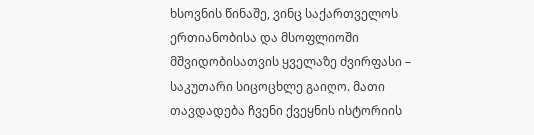ხსოვნის წინაშე, ვინც საქართველოს ერთიანობისა და მსოფლიოში მშვიდობისათვის ყველაზე ძვირფასი – საკუთარი სიცოცხლე გაიღო. მათი თავდადება ჩვენი ქვეყნის ისტორიის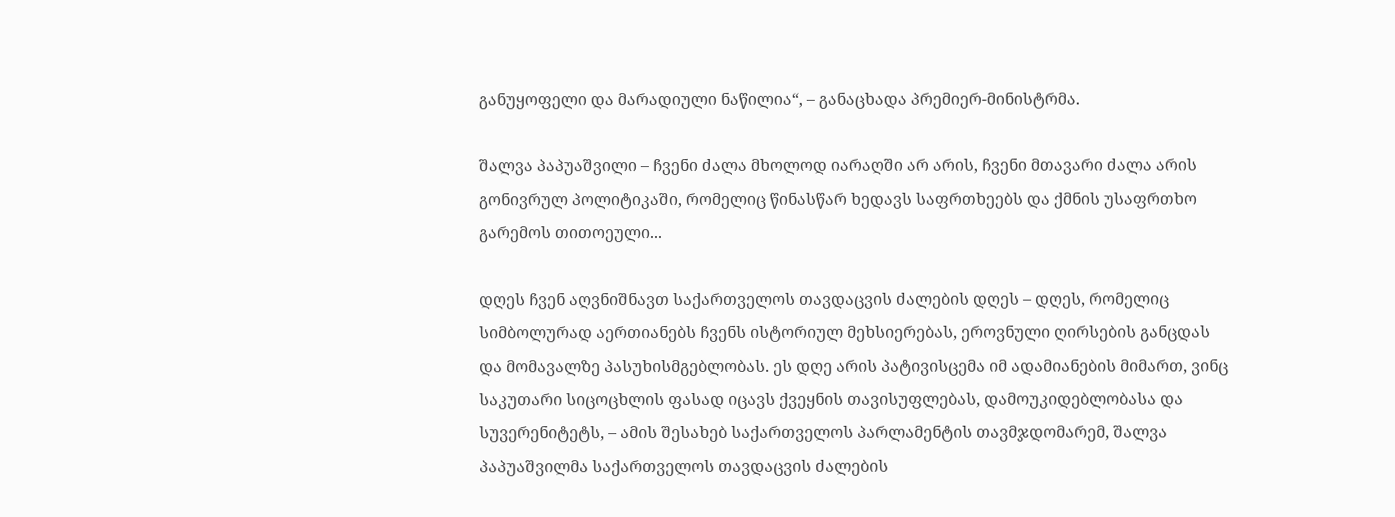განუყოფელი და მარადიული ნაწილია“, – განაცხადა პრემიერ-მინისტრმა.

შალვა პაპუაშვილი – ჩვენი ძალა მხოლოდ იარაღში არ არის, ჩვენი მთავარი ძალა არის გონივრულ პოლიტიკაში, რომელიც წინასწარ ხედავს საფრთხეებს და ქმნის უსაფრთხო გარემოს თითოეული...

დღეს ჩვენ აღვნიშნავთ საქართველოს თავდაცვის ძალების დღეს – დღეს, რომელიც სიმბოლურად აერთიანებს ჩვენს ისტორიულ მეხსიერებას, ეროვნული ღირსების განცდას და მომავალზე პასუხისმგებლობას. ეს დღე არის პატივისცემა იმ ადამიანების მიმართ, ვინც საკუთარი სიცოცხლის ფასად იცავს ქვეყნის თავისუფლებას, დამოუკიდებლობასა და სუვერენიტეტს, – ამის შესახებ საქართველოს პარლამენტის თავმჯდომარემ, შალვა პაპუაშვილმა საქართველოს თავდაცვის ძალების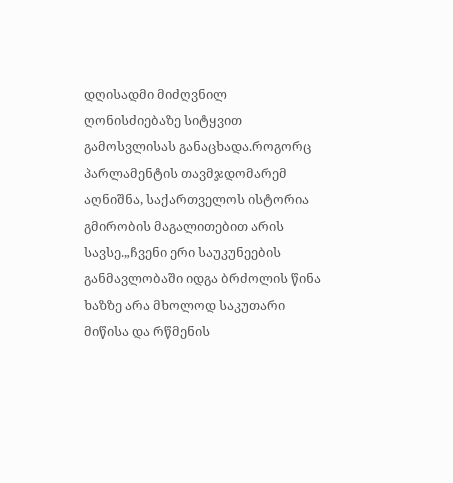დღისადმი მიძღვნილ ღონისძიებაზე სიტყვით გამოსვლისას განაცხადა.როგორც პარლამენტის თავმჯდომარემ აღნიშნა, საქართველოს ისტორია  გმირობის მაგალითებით არის სავსე.„ჩვენი ერი საუკუნეების განმავლობაში იდგა ბრძოლის წინა ხაზზე არა მხოლოდ საკუთარი მიწისა და რწმენის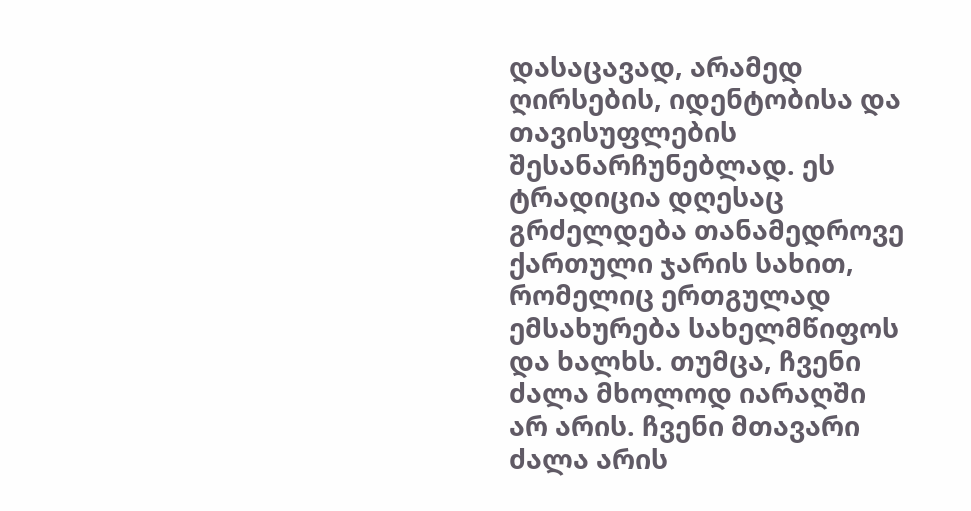დასაცავად, არამედ ღირსების, იდენტობისა და თავისუფლების შესანარჩუნებლად. ეს ტრადიცია დღესაც გრძელდება თანამედროვე ქართული ჯარის სახით, რომელიც ერთგულად ემსახურება სახელმწიფოს და ხალხს. თუმცა, ჩვენი ძალა მხოლოდ იარაღში არ არის. ჩვენი მთავარი ძალა არის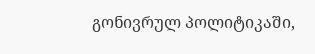გონივრულ პოლიტიკაში,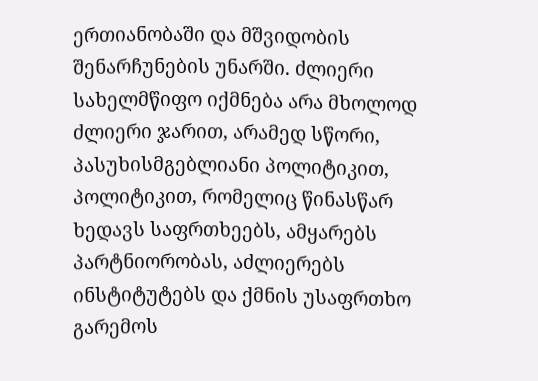ერთიანობაში და მშვიდობის შენარჩუნების უნარში. ძლიერი სახელმწიფო იქმნება არა მხოლოდ ძლიერი ჯარით, არამედ სწორი, პასუხისმგებლიანი პოლიტიკით, პოლიტიკით, რომელიც წინასწარ ხედავს საფრთხეებს, ამყარებს პარტნიორობას, აძლიერებს ინსტიტუტებს და ქმნის უსაფრთხო გარემოს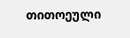თითოეული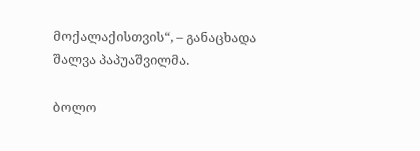მოქალაქისთვის“, – განაცხადა შალვა პაპუაშვილმა.

ბოლო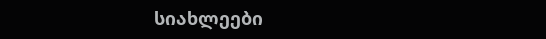სიახლეები